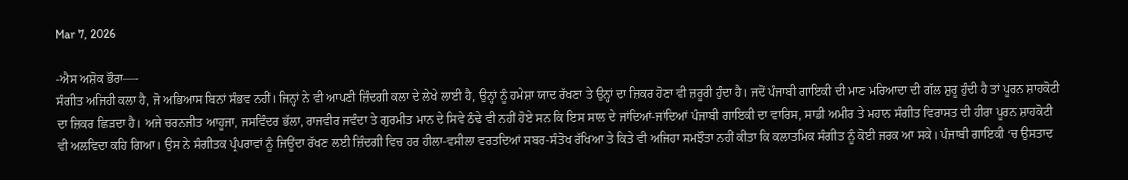Mar 7, 2026

-ਐਸ ਅਸ਼ੋਕ ਭੌਰਾ—-
ਸੰਗੀਤ ਅਜਿਹੀ ਕਲਾ ਹੈ, ਜੋ ਅਭਿਆਸ ਬਿਨਾਂ ਸੰਭਵ ਨਹੀਂ। ਜਿਨ੍ਹਾਂ ਨੇ ਵੀ ਆਪਣੀ ਜ਼ਿੰਦਗੀ ਕਲਾ ਦੇ ਲੇਖੇ ਲਾਈ ਹੈ, ਉਨ੍ਹਾਂ ਨੂੰ ਹਮੇਸ਼ਾ ਯਾਦ ਰੱਖਣਾ ਤੇ ਉਨ੍ਹਾਂ ਦਾ ਜ਼ਿਕਰ ਹੋਣਾ ਵੀ ਜ਼ਰੂਰੀ ਹੁੰਦਾ ਹੈ। ਜਦੋਂ ਪੰਜਾਬੀ ਗਾਇਕੀ ਦੀ ਮਾਣ ਮਰਿਆਦਾ ਦੀ ਗੱਲ ਸ਼ੁਰੂ ਹੁੰਦੀ ਹੈ ਤਾਂ ਪੂਰਨ ਸ਼ਾਹਕੋਟੀ ਦਾ ਜ਼ਿਕਰ ਛਿੜਦਾ ਹੈ। ਅਜੇ ਚਰਨਜੀਤ ਆਹੂਜਾ, ਜਸਵਿੰਦਰ ਭੱਲਾ, ਰਾਜਵੀਰ ਜਵੰਦਾ ਤੇ ਗੁਰਮੀਤ ਮਾਨ ਦੇ ਸਿਵੇ ਠੰਢੇ ਵੀ ਨਹੀਂ ਹੋਏ ਸਨ ਕਿ ਇਸ ਸਾਲ ਦੇ ਜਾਂਦਿਆਂ-ਜਾਂਦਿਆਂ ਪੰਜਾਬੀ ਗਾਇਕੀ ਦਾ ਵਾਰਿਸ, ਸਾਡੀ ਅਮੀਰ ਤੇ ਮਹਾਨ ਸੰਗੀਤ ਵਿਰਾਸਤ ਦੀ ਹੀਰਾ ਪੂਰਨ ਸ਼ਾਹਕੋਟੀ ਵੀ ਅਲਵਿਦਾ ਕਹਿ ਗਿਆ। ਉਸ ਨੇ ਸੰਗੀਤਕ ਪ੍ਰੰਪਰਾਵਾਂ ਨੂੰ ਜਿਊਂਦਾ ਰੱਖਣ ਲਈ ਜ਼ਿੰਦਗੀ ਵਿਚ ਹਰ ਹੀਲਾ-ਵਸੀਲਾ ਵਰਤਦਿਆਂ ਸਬਰ-ਸੰਤੋਖ ਰੱਖਿਆ ਤੇ ਕਿਤੇ ਵੀ ਅਜਿਹਾ ਸਮਝੌਤਾ ਨਹੀਂ ਕੀਤਾ ਕਿ ਕਲਾਤਮਿਕ ਸੰਗੀਤ ਨੂੰ ਕੋਈ ਜਰਕ ਆ ਸਕੇ। ਪੰਜਾਬੀ ਗਾਇਕੀ ‘ਚ ਉਸਤਾਦ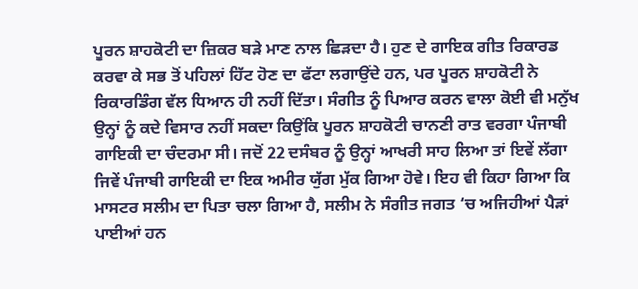ਪੂਰਨ ਸ਼ਾਹਕੋਟੀ ਦਾ ਜ਼ਿਕਰ ਬੜੇ ਮਾਣ ਨਾਲ ਛਿੜਦਾ ਹੈ। ਹੁਣ ਦੇ ਗਾਇਕ ਗੀਤ ਰਿਕਾਰਡ ਕਰਵਾ ਕੇ ਸਭ ਤੋਂ ਪਹਿਲਾਂ ਹਿੱਟ ਹੋਣ ਦਾ ਫੱਟਾ ਲਗਾਉਂਦੇ ਹਨ, ਪਰ ਪੂਰਨ ਸ਼ਾਹਕੋਟੀ ਨੇ ਰਿਕਾਰਡਿੰਗ ਵੱਲ ਧਿਆਨ ਹੀ ਨਹੀਂ ਦਿੱਤਾ। ਸੰਗੀਤ ਨੂੰ ਪਿਆਰ ਕਰਨ ਵਾਲਾ ਕੋਈ ਵੀ ਮਨੁੱਖ ਉਨ੍ਹਾਂ ਨੂੰ ਕਦੇ ਵਿਸਾਰ ਨਹੀਂ ਸਕਦਾ ਕਿਉਂਕਿ ਪੂਰਨ ਸ਼ਾਹਕੋਟੀ ਚਾਨਣੀ ਰਾਤ ਵਰਗਾ ਪੰਜਾਬੀ ਗਾਇਕੀ ਦਾ ਚੰਦਰਮਾ ਸੀ। ਜਦੋਂ 22 ਦਸੰਬਰ ਨੂੰ ਉਨ੍ਹਾਂ ਆਖਰੀ ਸਾਹ ਲਿਆ ਤਾਂ ਇਵੇਂ ਲੱਗਾ ਜਿਵੇਂ ਪੰਜਾਬੀ ਗਾਇਕੀ ਦਾ ਇਕ ਅਮੀਰ ਯੁੱਗ ਮੁੱਕ ਗਿਆ ਹੋਵੇ। ਇਹ ਵੀ ਕਿਹਾ ਗਿਆ ਕਿ ਮਾਸਟਰ ਸਲੀਮ ਦਾ ਪਿਤਾ ਚਲਾ ਗਿਆ ਹੈ, ਸਲੀਮ ਨੇ ਸੰਗੀਤ ਜਗਤ ‘ਚ ਅਜਿਹੀਆਂ ਪੈੜਾਂ ਪਾਈਆਂ ਹਨ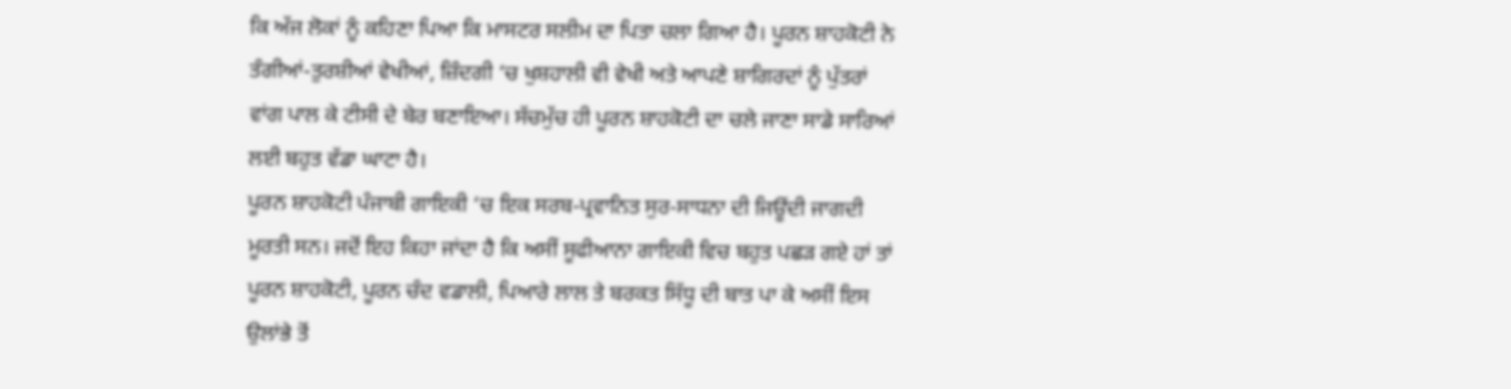ਕਿ ਅੱਜ ਲੋਕਾਂ ਨੂੰ ਕਹਿਣਾ ਪਿਆ ਕਿ ਮਾਸਟਰ ਸਲੀਮ ਦਾ ਪਿਤਾ ਚਲਾ ਗਿਆ ਹੈ। ਪੂਰਨ ਸ਼ਾਹਕੋਟੀ ਨੇ ਤੰਗੀਆਂ-ਤੁਰਸ਼ੀਆਂ ਵੇਖੀਆਂ, ਜ਼ਿੰਦਗੀ ‘ਚ ਖੁਸ਼ਹਾਲੀ ਵੀ ਵੇਖੀ ਅਤੇ ਆਪਣੇ ਸ਼ਾਗਿਰਦਾਂ ਨੂੰ ਪੁੱਤਰਾਂ ਵਾਂਗ ਪਾਲ ਕੇ ਟੀਸੀ ਦੇ ਬੇਰ ਬਣਾਇਆ। ਸੱਚਮੁੱਚ ਹੀ ਪੂਰਨ ਸ਼ਾਹਕੋਟੀ ਦਾ ਚਲੇ ਜਾਣਾ ਸਾਡੇ ਸਾਰਿਆਂ ਲਈ ਬਹੁਤ ਵੱਡਾ ਘਾਟਾ ਹੈ।
ਪੂਰਨ ਸ਼ਾਹਕੋਟੀ ਪੰਜਾਬੀ ਗਾਇਕੀ ‘ਚ ਇਕ ਸਰਬ-ਪ੍ਰਵਾਨਿਤ ਸੁਰ-ਸਾਧਨਾ ਦੀ ਜਿਊਂਦੀ ਜਾਗਦੀ ਮੂਰਤੀ ਸਨ। ਜਦੋਂ ਇਹ ਕਿਹਾ ਜਾਂਦਾ ਹੈ ਕਿ ਅਸੀਂ ਸੂਫੀਆਨਾ ਗਾਇਕੀ ਵਿਚ ਬਹੁਤ ਪਛੜ ਗਏ ਹਾਂ ਤਾਂ ਪੂਰਨ ਸ਼ਾਹਕੋਟੀ, ਪੂਰਨ ਚੰਦ ਵਡਾਲੀ, ਪਿਆਰੇ ਲਾਲ ਤੇ ਬਰਕਤ ਸਿੱਧੂ ਦੀ ਬਾਤ ਪਾ ਕੇ ਅਸੀਂ ਇਸ ਉਲਾਂਭੇ ਤੋਂ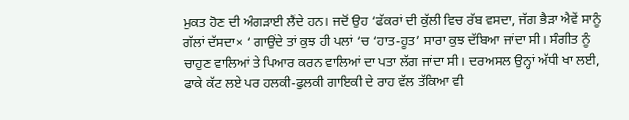ਮੁਕਤ ਹੋਣ ਦੀ ਅੰਗੜਾਈ ਲੈਂਦੇ ਹਨ। ਜਦੋਂ ਉਹ ‘ਫੱਕਰਾਂ ਦੀ ਕੁੱਲੀ ਵਿਚ ਰੱਬ ਵਸਦਾ, ਜੱਗ ਭੈੜਾ ਐਵੇਂ ਸਾਨੂੰ ਗੱਲਾਂ ਦੱਸਦਾ× ‘ ਗਾਉਂਦੇ ਤਾਂ ਕੁਝ ਹੀ ਪਲਾਂ ‘ਚ ‘ਹਾਤ-ਹੂਤ’ ਸਾਰਾ ਕੁਝ ਦੱਬਿਆ ਜਾਂਦਾ ਸੀ। ਸੰਗੀਤ ਨੂੰ ਚਾਹੁਣ ਵਾਲਿਆਂ ਤੇ ਪਿਆਰ ਕਰਨ ਵਾਲਿਆਂ ਦਾ ਪਤਾ ਲੱਗ ਜਾਂਦਾ ਸੀ। ਦਰਅਸਲ ਉਨ੍ਹਾਂ ਅੱਧੀ ਖਾ ਲਈ, ਫਾਕੇ ਕੱਟ ਲਏ ਪਰ ਹਲਕੀ-ਫੁਲਕੀ ਗਾਇਕੀ ਦੇ ਰਾਹ ਵੱਲ ਤੱਕਿਆ ਵੀ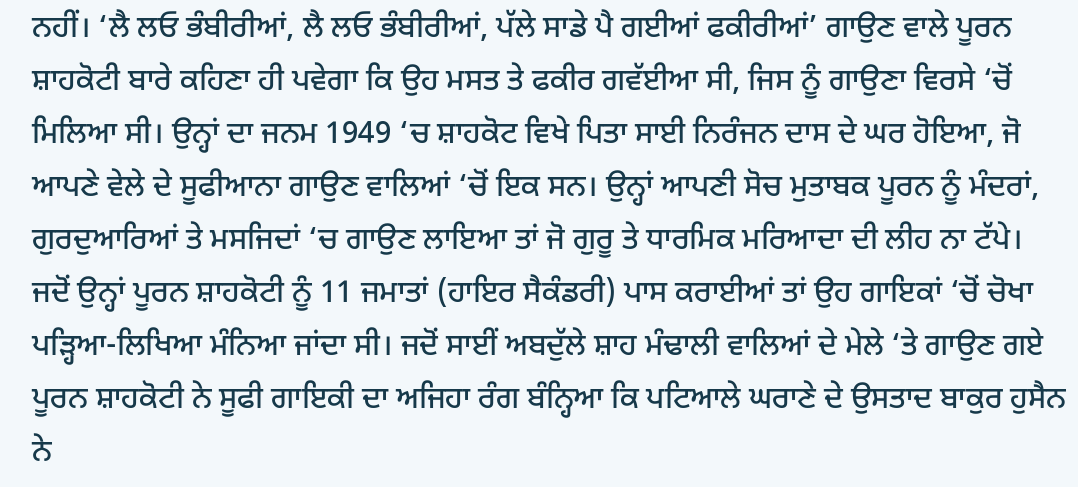ਨਹੀਂ। ‘ਲੈ ਲਓ ਭੰਬੀਰੀਆਂ, ਲੈ ਲਓ ਭੰਬੀਰੀਆਂ, ਪੱਲੇ ਸਾਡੇ ਪੈ ਗਈਆਂ ਫਕੀਰੀਆਂ’ ਗਾਉਣ ਵਾਲੇ ਪੂਰਨ ਸ਼ਾਹਕੋਟੀ ਬਾਰੇ ਕਹਿਣਾ ਹੀ ਪਵੇਗਾ ਕਿ ਉਹ ਮਸਤ ਤੇ ਫਕੀਰ ਗਵੱਈਆ ਸੀ, ਜਿਸ ਨੂੰ ਗਾਉਣਾ ਵਿਰਸੇ ‘ਚੋਂ ਮਿਲਿਆ ਸੀ। ਉਨ੍ਹਾਂ ਦਾ ਜਨਮ 1949 ‘ਚ ਸ਼ਾਹਕੋਟ ਵਿਖੇ ਪਿਤਾ ਸਾਈ ਨਿਰੰਜਨ ਦਾਸ ਦੇ ਘਰ ਹੋਇਆ, ਜੋ ਆਪਣੇ ਵੇਲੇ ਦੇ ਸੂਫੀਆਨਾ ਗਾਉਣ ਵਾਲਿਆਂ ‘ਚੋਂ ਇਕ ਸਨ। ਉਨ੍ਹਾਂ ਆਪਣੀ ਸੋਚ ਮੁਤਾਬਕ ਪੂਰਨ ਨੂੰ ਮੰਦਰਾਂ, ਗੁਰਦੁਆਰਿਆਂ ਤੇ ਮਸਜਿਦਾਂ ‘ਚ ਗਾਉਣ ਲਾਇਆ ਤਾਂ ਜੋ ਗੁਰੂ ਤੇ ਧਾਰਮਿਕ ਮਰਿਆਦਾ ਦੀ ਲੀਹ ਨਾ ਟੱਪੇ। ਜਦੋਂ ਉਨ੍ਹਾਂ ਪੂਰਨ ਸ਼ਾਹਕੋਟੀ ਨੂੰ 11 ਜਮਾਤਾਂ (ਹਾਇਰ ਸੈਕੰਡਰੀ) ਪਾਸ ਕਰਾਈਆਂ ਤਾਂ ਉਹ ਗਾਇਕਾਂ ‘ਚੋਂ ਚੋਖਾ ਪੜ੍ਹਿਆ-ਲਿਖਿਆ ਮੰਨਿਆ ਜਾਂਦਾ ਸੀ। ਜਦੋਂ ਸਾਈਂ ਅਬਦੁੱਲੇ ਸ਼ਾਹ ਮੰਢਾਲੀ ਵਾਲਿਆਂ ਦੇ ਮੇਲੇ ‘ਤੇ ਗਾਉਣ ਗਏ ਪੂਰਨ ਸ਼ਾਹਕੋਟੀ ਨੇ ਸੂਫੀ ਗਾਇਕੀ ਦਾ ਅਜਿਹਾ ਰੰਗ ਬੰਨ੍ਹਿਆ ਕਿ ਪਟਿਆਲੇ ਘਰਾਣੇ ਦੇ ਉਸਤਾਦ ਬਾਕੁਰ ਹੁਸੈਨ ਨੇ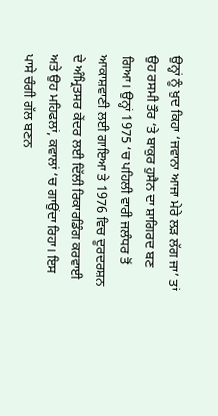ਉਨ੍ਹਾਂ ਨੂੰ ਖ਼ੁਦ ਕਿਹਾ ‘ਜਵਾਨਾ ਆਜਾ ਮੇਰੇ ਲੜ ਲੱਗ ਜਾ’ ਤਾਂ ਉਹ ਰਸਮੀ ਤੌਰ ‘ਤੇ ਬਾਕੁਰ ਹੁਸੈਨ ਦਾ ਸ਼ਾਗਿਰਦ ਬਣ ਗਿਆ। ਉਨ੍ਹਾਂ 1975 ‘ਚ ਪਹਿਲੀ ਵਾਰੀ ਜਲੰਧਰ ਤੋਂ ਆਕਾਸ਼ਵਾਣੀ ਲਈ ਗਾਇਆ ਤੇ 1976 ਵਿਚ ਦੂਰਦਰਸ਼ਨ ਦੇ ਅੰਮ੍ਰਿਤਸਰ ਕੇਂਦਰ ਲਈ ਦਿੱਲੀ ਰਿਕਾਰਡਿੰਗ ਕਰਵਾਈ ਅਤੇ ਉਹ ਮਹਿਫਲਾਂ, ਕਵਾਲਾਂ ‘ਚ ਗਾਉਂਦਾ ਰਿਹਾ। ਇਸ ਪਾਸੇ ਚੰਗੀ ਗੱਲ ਬਣਨ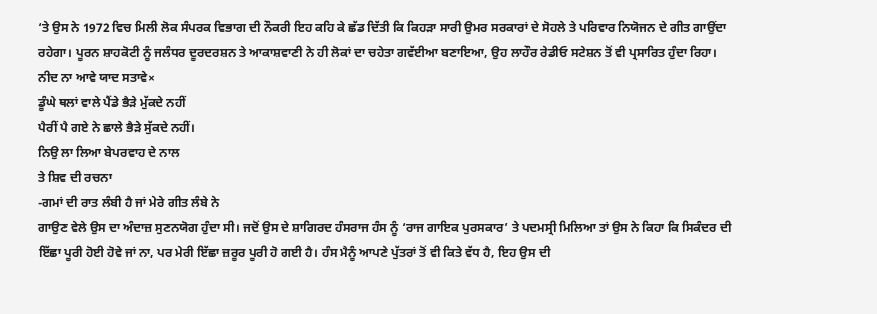‘ਤੇ ਉਸ ਨੇ 1972 ਵਿਚ ਮਿਲੀ ਲੋਕ ਸੰਪਰਕ ਵਿਭਾਗ ਦੀ ਨੌਕਰੀ ਇਹ ਕਹਿ ਕੇ ਛੱਡ ਦਿੱਤੀ ਕਿ ਕਿਹੜਾ ਸਾਰੀ ਉਮਰ ਸਰਕਾਰਾਂ ਦੇ ਸੋਹਲੇ ਤੇ ਪਰਿਵਾਰ ਨਿਯੋਜਨ ਦੇ ਗੀਤ ਗਾਉਂਦਾ ਰਹੇਗਾ। ਪੂਰਨ ਸ਼ਾਹਕੋਟੀ ਨੂੰ ਜਲੰਧਰ ਦੂਰਦਰਸ਼ਨ ਤੇ ਆਕਾਸ਼ਵਾਣੀ ਨੇ ਹੀ ਲੋਕਾਂ ਦਾ ਚਹੇਤਾ ਗਵੱਈਆ ਬਣਾਇਆ, ਉਹ ਲਾਹੌਰ ਰੇਡੀਓ ਸਟੇਸ਼ਨ ਤੋਂ ਵੀ ਪ੍ਰਸਾਰਿਤ ਹੁੰਦਾ ਰਿਹਾ।
ਨੀਦ ਨਾ ਆਵੇ ਯਾਦ ਸਤਾਵੇ×
ਡੂੰਘੇ ਥਲਾਂ ਵਾਲੇ ਪੈਂਡੇ ਭੈੜੇ ਮੁੱਕਦੇ ਨਹੀਂ
ਪੈਰੀਂ ਪੈ ਗਏ ਨੇ ਛਾਲੇ ਭੈੜੇ ਸੁੱਕਦੇ ਨਹੀਂ।
ਨਿਉ ਲਾ ਲਿਆ ਬੇਪਰਵਾਹ ਦੇ ਨਾਲ
ਤੇ ਸ਼ਿਵ ਦੀ ਰਚਨਾ
-ਗਮਾਂ ਦੀ ਰਾਤ ਲੰਬੀ ਹੈ ਜਾਂ ਮੇਰੇ ਗੀਤ ਲੰਬੇ ਨੇ
ਗਾਉਣ ਵੇਲੇ ਉਸ ਦਾ ਅੰਦਾਜ਼ ਸੁਣਨਯੋਗ ਹੁੰਦਾ ਸੀ। ਜਦੋਂ ਉਸ ਦੇ ਸ਼ਾਗਿਰਦ ਹੰਸਰਾਜ ਹੰਸ ਨੂੰ ‘ਰਾਜ ਗਾਇਕ ਪੁਰਸਕਾਰ’ ਤੇ ਪਦਮਸ੍ਰੀ ਮਿਲਿਆ ਤਾਂ ਉਸ ਨੇ ਕਿਹਾ ਕਿ ਸਿਕੰਦਰ ਦੀ ਇੱਛਾ ਪੂਰੀ ਹੋਈ ਹੋਵੇ ਜਾਂ ਨਾ, ਪਰ ਮੇਰੀ ਇੱਛਾ ਜ਼ਰੂਰ ਪੂਰੀ ਹੋ ਗਈ ਹੈ। ਹੰਸ ਮੈਨੂੰ ਆਪਣੇ ਪੁੱਤਰਾਂ ਤੋਂ ਵੀ ਕਿਤੇ ਵੱਧ ਹੈ, ਇਹ ਉਸ ਦੀ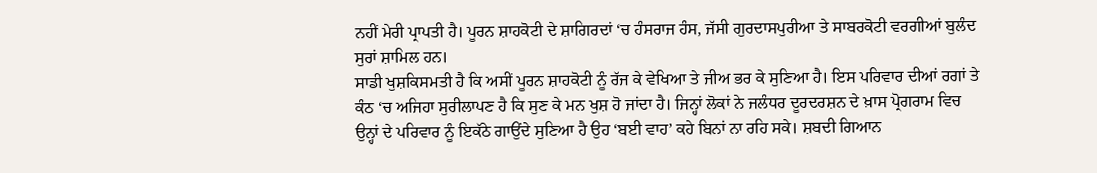ਨਹੀਂ ਮੇਰੀ ਪ੍ਰਾਪਤੀ ਹੈ। ਪੂਰਨ ਸ਼ਾਹਕੋਟੀ ਦੇ ਸ਼ਾਗਿਰਦਾਂ ‘ਚ ਹੰਸਰਾਜ ਹੰਸ, ਜੱਸੀ ਗੁਰਦਾਸਪੁਰੀਆ ਤੇ ਸਾਬਰਕੋਟੀ ਵਰਗੀਆਂ ਬੁਲੰਦ ਸੁਰਾਂ ਸ਼ਾਮਿਲ ਹਨ।
ਸਾਡੀ ਖੁਸ਼ਕਿਸਮਤੀ ਹੈ ਕਿ ਅਸੀਂ ਪੂਰਨ ਸ਼ਾਹਕੋਟੀ ਨੂੰ ਰੱਜ ਕੇ ਵੇਖਿਆ ਤੇ ਜੀਅ ਭਰ ਕੇ ਸੁਣਿਆ ਹੈ। ਇਸ ਪਰਿਵਾਰ ਦੀਆਂ ਰਗਾਂ ਤੇ ਕੰਠ ‘ਚ ਅਜਿਹਾ ਸੁਰੀਲਾਪਣ ਹੈ ਕਿ ਸੁਣ ਕੇ ਮਨ ਖੁਸ਼ ਹੋ ਜਾਂਦਾ ਹੈ। ਜਿਨ੍ਹਾਂ ਲੋਕਾਂ ਨੇ ਜਲੰਧਰ ਦੂਰਦਰਸ਼ਨ ਦੇ ਖ਼ਾਸ ਪ੍ਰੋਗਰਾਮ ਵਿਚ ਉਨ੍ਹਾਂ ਦੇ ਪਰਿਵਾਰ ਨੂੰ ਇਕੱਠੇ ਗਾਉਂਦੇ ਸੁਣਿਆ ਹੈ ਉਹ ‘ਬਈ ਵਾਹ’ ਕਹੇ ਬਿਨਾਂ ਨਾ ਰਹਿ ਸਕੇ। ਸ਼ਬਦੀ ਗਿਆਨ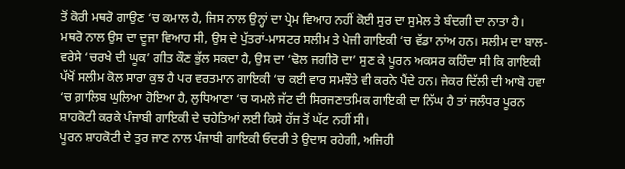ਤੋਂ ਕੋਰੀ ਮਥਰੋ ਗਾਉਣ ‘ਚ ਕਮਾਲ ਹੈ, ਜਿਸ ਨਾਲ ਉਨ੍ਹਾਂ ਦਾ ਪ੍ਰੇਮ ਵਿਆਹ ਨਹੀਂ ਕੋਈ ਸੁਰ ਦਾ ਸੁਮੇਲ ਤੇ ਬੰਦਗੀ ਦਾ ਨਾਤਾ ਹੈ। ਮਥਰੋ ਨਾਲ ਉਸ ਦਾ ਦੂਜਾ ਵਿਆਹ ਸੀ, ਉਸ ਦੇ ਪੁੱਤਰਾਂ-ਮਾਸਟਰ ਸਲੀਮ ਤੇ ਪੇਜੀ ਗਾਇਕੀ ‘ਚ ਵੱਡਾ ਨਾਂਅ ਹਨ। ਸਲੀਮ ਦਾ ਬਾਲ-ਵਰੇਸੇ ‘ਚਰਖੇ ਦੀ ਘੂਕ’ ਗੀਤ ਕੌਣ ਭੁੱਲ ਸਕਦਾ ਹੈ, ਉਸ ਦਾ ‘ਢੋਲ ਜਗੀਰੋ ਦਾ’ ਸੁਣ ਕੇ ਪੂਰਨ ਅਕਸਰ ਕਹਿੰਦਾ ਸੀ ਕਿ ਗਾਇਕੀ ਪੱਖੋਂ ਸਲੀਮ ਕੋਲ ਸਾਰਾ ਕੁਝ ਹੈ ਪਰ ਵਰਤਮਾਨ ਗਾਇਕੀ ‘ਚ ਕਈ ਵਾਰ ਸਮਝੌਤੇ ਵੀ ਕਰਨੇ ਪੈਂਦੇ ਹਨ। ਜੇਕਰ ਦਿੱਲੀ ਦੀ ਆਬੋ ਹਵਾ ‘ਚ ਗ਼ਾਲਿਬ ਘੁਲਿਆ ਹੋਇਆ ਹੈ, ਲੁਧਿਆਣਾ ‘ਚ ਯਮਲੇ ਜੱਟ ਦੀ ਸਿਰਜਣਾਤਮਿਕ ਗਾਇਕੀ ਦਾ ਨਿੱਘ ਹੈ ਤਾਂ ਜਲੰਧਰ ਪੂਰਨ ਸ਼ਾਹਕੋਟੀ ਕਰਕੇ ਪੰਜਾਬੀ ਗਾਇਕੀ ਦੇ ਚਹੇਤਿਆਂ ਲਈ ਕਿਸੇ ਹੱਜ ਤੋਂ ਘੱਟ ਨਹੀਂ ਸੀ।
ਪੂਰਨ ਸ਼ਾਹਕੋਟੀ ਦੇ ਤੁਰ ਜਾਣ ਨਾਲ ਪੰਜਾਬੀ ਗਾਇਕੀ ਓਦਰੀ ਤੇ ਉਦਾਸ ਰਹੇਗੀ, ਅਜਿਹੀ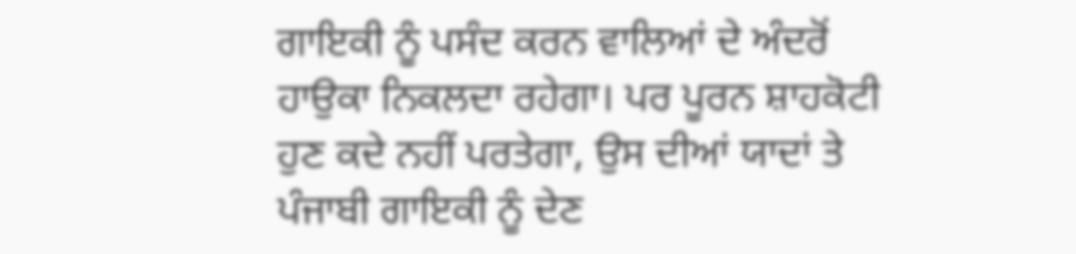ਗਾਇਕੀ ਨੂੰ ਪਸੰਦ ਕਰਨ ਵਾਲਿਆਂ ਦੇ ਅੰਦਰੋਂ ਹਾਉਕਾ ਨਿਕਲਦਾ ਰਹੇਗਾ। ਪਰ ਪੂਰਨ ਸ਼ਾਹਕੋਟੀ ਹੁਣ ਕਦੇ ਨਹੀਂ ਪਰਤੇਗਾ, ਉਸ ਦੀਆਂ ਯਾਦਾਂ ਤੇ ਪੰਜਾਬੀ ਗਾਇਕੀ ਨੂੰ ਦੇਣ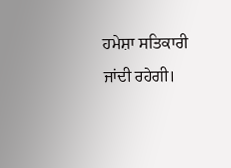ਹਮੇਸ਼ਾ ਸਤਿਕਾਰੀ ਜਾਂਦੀ ਰਹੇਗੀ।